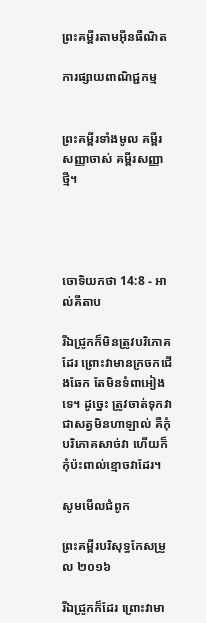ព្រះគម្ពីរតាមអ៊ីនធឺណិត

ការផ្សាយពាណិជ្ជកម្ម


ព្រះគម្ពីរទាំងមូល គម្ពីរសញ្ញាចាស់ គម្ពីរសញ្ញាថ្មី។




ចោទិយ‌កថា 14:8 - អាល់គីតាប

រីឯជ្រូកក៏មិនត្រូវបរិភោគដែរ ព្រោះវាមានក្រចកជើងឆែក តែមិនទំពាអៀងទេ។ ដូច្នេះ ត្រូវចាត់ទុកវាជាសត្វមិនហាឡាល់ គឺកុំបរិភោគសាច់វា ហើយក៏កុំប៉ះពាល់ខ្មោចវាដែរ។

សូមមើលជំពូក

ព្រះគម្ពីរបរិសុទ្ធកែសម្រួល ២០១៦

រីឯជ្រូកក៏ដែរ ព្រោះវាមា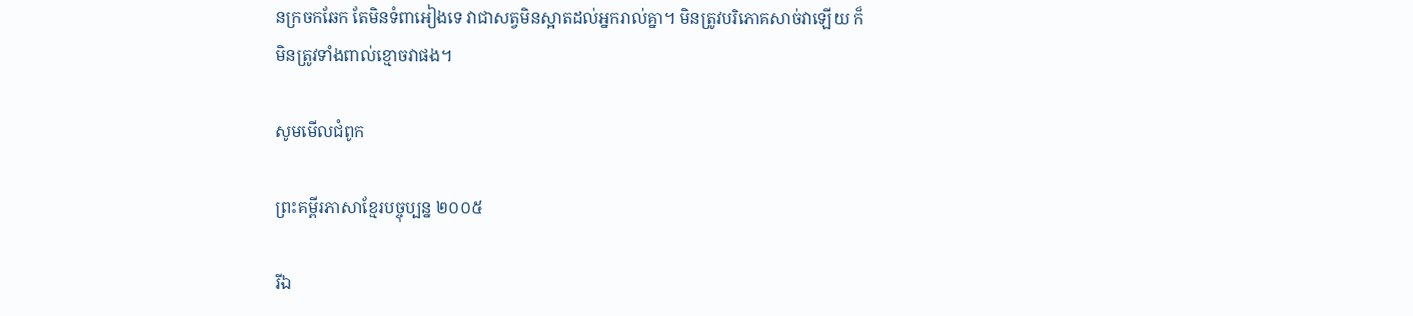នក្រចកឆែក តែមិនទំពា‌អៀងទេ វាជាសត្វមិនស្អាតដល់អ្នករាល់គ្នា។ មិនត្រូវបរិ‌ភោគសាច់វាឡើយ ក៏មិនត្រូវទាំងពាល់ខ្មោចវាផង។

សូមមើលជំពូក

ព្រះគម្ពីរភាសាខ្មែរបច្ចុប្បន្ន ២០០៥

រីឯ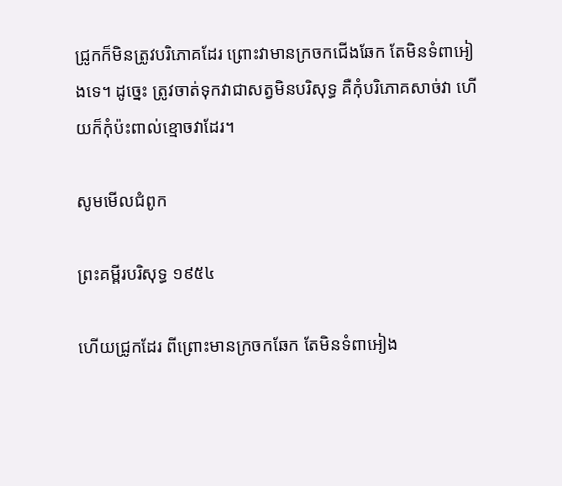ជ្រូកក៏មិនត្រូវបរិភោគដែរ ព្រោះវាមានក្រចកជើងឆែក តែមិនទំពា‌អៀងទេ។ ដូច្នេះ ត្រូវចាត់ទុកវាជាសត្វមិនបរិសុទ្ធ គឺកុំបរិភោគសាច់វា ហើយក៏កុំប៉ះ‌ពាល់ខ្មោចវាដែរ។

សូមមើលជំពូក

ព្រះគម្ពីរបរិសុទ្ធ ១៩៥៤

ហើយជ្រូកដែរ ពីព្រោះមានក្រចកឆែក តែមិនទំពា‌អៀង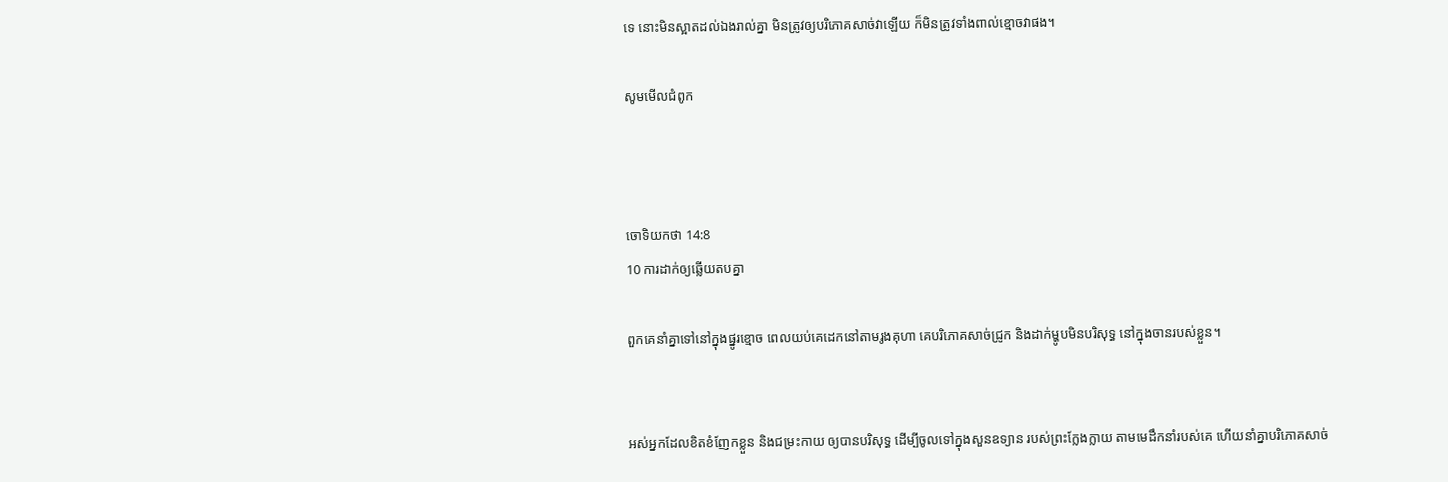ទេ នោះមិនស្អាតដល់ឯងរាល់គ្នា មិនត្រូវឲ្យបរិភោគសាច់វាឡើយ ក៏មិនត្រូវទាំងពាល់ខ្មោចវាផង។

សូមមើលជំពូក



ចោទិយ‌កថា 14:8
10 ការដាក់ឲ្យឆ្លើយតបគ្នា

ពួកគេនាំគ្នាទៅនៅក្នុងផ្នូរខ្មោច ពេលយប់គេដេកនៅតាមរូងគុហា គេបរិភោគសាច់ជ្រូក និងដាក់ម្ហូបមិនបរិសុទ្ធ នៅក្នុងចានរបស់ខ្លួន។


អស់អ្នកដែលខិត‌ខំញែកខ្លួន និងជម្រះកាយ ឲ្យបានបរិសុទ្ធ ដើម្បីចូលទៅក្នុងសួនឧទ្យាន របស់ព្រះក្លែង‌ក្លាយ តាមមេដឹកនាំរបស់គេ ហើយនាំគ្នាបរិភោគសាច់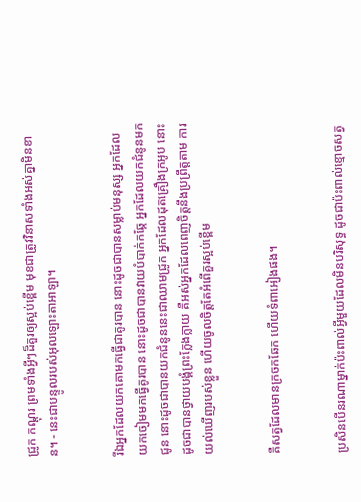ជ្រូក កណ្ដុរ ព្រមទាំងអ្វីៗដ៏គួរឲ្យស្អប់ខ្ពើម មុខជាត្រូវវិនាសទាំងអស់គ្នាមិនខាន។ - នេះជាបន្ទូលរបស់អុលឡោះ‌តាអាឡា។


រីឯអ្នកដែលយកគោមកធ្វើជាគូរបាន នោះដូចជាបានសម្លាប់មនុស្ស អ្នកដែលយកចៀមមកធ្វើគូរបាន នោះដូចជាបានវាយបំបាក់កឆ្កែ អ្នកដែលយកជំនូនមកជូន នោះដូចជាបានយកជំនូននេះជាឈាមជ្រូក អ្នកដែលដុតគ្រឿងក្រអូប នោះដូចជាបានថ្វាយ‌បង្គំព្រះក្លែង‌ក្លាយ គឺអស់អ្នកដែលពេញចិត្តនឹងប្រព្រឹត្តតាម ការយល់ឃើញរបស់ខ្លួន ហើយចូលចិត្តតែអំពើគួរស្អប់ខ្ពើម


គឺសត្វដែលមានក្រចកឆែក ហើយទំពាអៀងផង។


ប្រសិនបើនរណាម្នាក់ប៉ះពាល់អ្វីមួយដែលមិនបរិសុទ្ធ ដូចជាប៉ះពាល់ខ្មោចសត្វ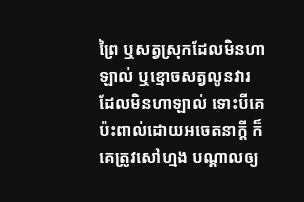ព្រៃ ឬសត្វស្រុកដែលមិនហាឡាល់ ឬខ្មោចសត្វលូនវារដែលមិនហាឡាល់ ទោះបីគេប៉ះពាល់ដោយអចេត‌នាក្តី ក៏គេត្រូវសៅ‌ហ្មង បណ្តាលឲ្យ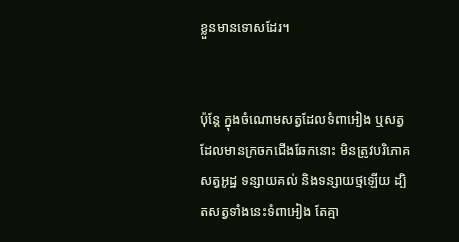ខ្លួនមានទោសដែរ។


ប៉ុន្តែ ក្នុងចំណោមសត្វដែលទំពាអៀង ឬសត្វដែលមានក្រចកជើងឆែកនោះ មិនត្រូវបរិភោគសត្វអូដ្ឋ ទន្សាយគល់ និងទន្សាយថ្មឡើយ ដ្បិតសត្វទាំងនេះទំពាអៀង តែគ្មា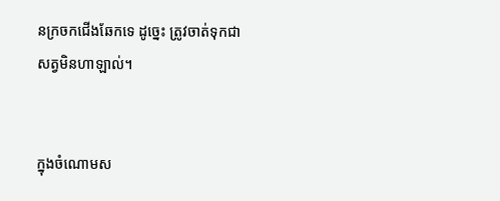នក្រចកជើងឆែកទេ ដូច្នេះ ត្រូវចាត់ទុកជាសត្វមិនហាឡាល់។


ក្នុងចំណោមស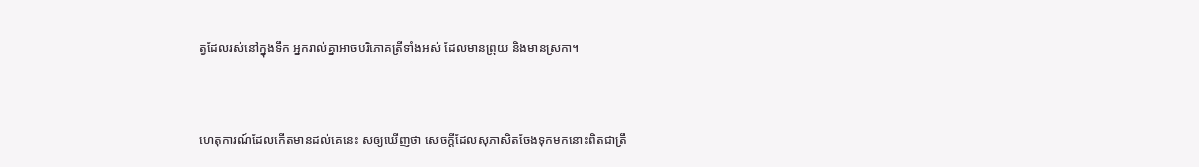ត្វដែលរស់នៅក្នុងទឹក អ្នករាល់គ្នាអាចបរិភោគត្រីទាំងអស់ ដែលមានព្រុយ និងមានស្រកា។


ហេតុ‌ការណ៍ដែលកើតមានដល់គេនេះ សឲ្យឃើញថា សេចក្ដីដែលសុភាសិតចែងទុកមកនោះពិតជាត្រឹ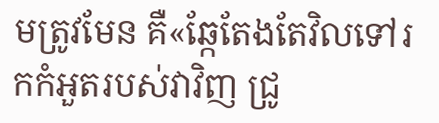មត្រូវមែន គឺ«ឆ្កែតែងតែវិលទៅរកកំអួតរបស់វាវិញ ជ្រូ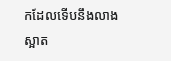កដែលទើបនឹងលាងស្អាត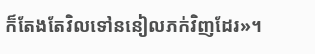ក៏តែងតែវិលទៅននៀលភក់វិញដែរ»។